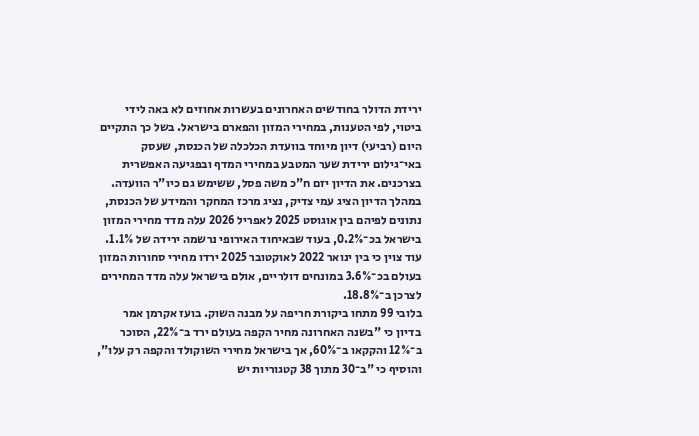ירידת הדולר בחודשים האחרונים בעשרות אחוזים לא באה לידי ביטוי, לפי הטענות, במחירי המזון והפארם בישראל. בשל כך התקיים היום (רביעי) דיון מיוחד בוועדת הכלכלה של הכנסת, שעסק באי־גילום ירידת שער המטבע במחירי המדף ובפגיעה האפשרית בצרכנים. את הדיון יזם ח"כ משה פסל, ששימש גם כיו"ר הוועדה.
במהלך הדיון הציג עמי צדיק, נציג מרכז המחקר והמידע של הכנסת, נתונים לפיהם בין אוגוסט 2025 לאפריל 2026 עלה מדד מחירי המזון בישראל בכ־0.2%, בעוד שבאיחוד האירופי נרשמה ירידה של 1.1%. עוד צוין כי בין ינואר 2022 לאוקטובר 2025 ירדו מחירי סחורות המזון בעולם בכ־3.6% במונחים דולריים, אולם בישראל עלה מדד המחירים לצרכן ב־18.8%.
בלובי 99 מתחו ביקורת חריפה על מבנה השוק. בועז אקרמן אמר בדיון כי "בשנה האחרונה מחיר הקפה בעולם ירד ב־22%, הסוכר ב־12% והקקאו ב־60%, אך בישראל מחירי השוקולד והקפה רק עלו", והוסיף כי "ב־30 מתוך 38 קטגוריות יש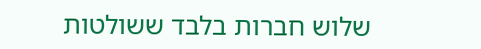שלוש חברות בלבד ששולטות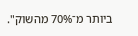ביותר מ־70% מהשוק".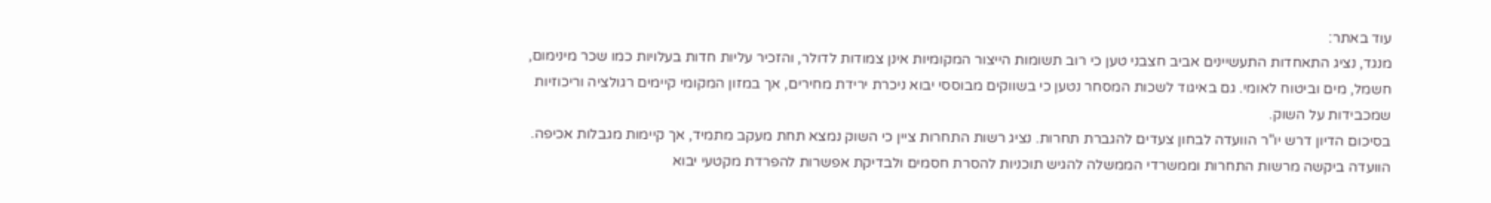עוד באתר:
מנגד, נציג התאחדות התעשיינים אביב חצבני טען כי רוב תשומות הייצור המקומיות אינן צמודות לדולר, והזכיר עליות חדות בעלויות כמו שכר מינימום, חשמל, מים וביטוח לאומי. גם באיגוד לשכות המסחר נטען כי בשווקים מבוססי יבוא ניכרת ירידת מחירים, אך במזון המקומי קיימים רגולציה וריכוזיות שמכבידות על השוק.
בסיכום הדיון דרש יו"ר הוועדה לבחון צעדים להגברת תחרות. נציג רשות התחרות ציין כי השוק נמצא תחת מעקב מתמיד, אך קיימות מגבלות אכיפה. הוועדה ביקשה מרשות התחרות וממשרדי הממשלה להגיש תוכניות להסרת חסמים ולבדיקת אפשרות להפרדת מקטעי יבוא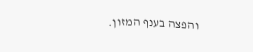והפצה בענף המזון.